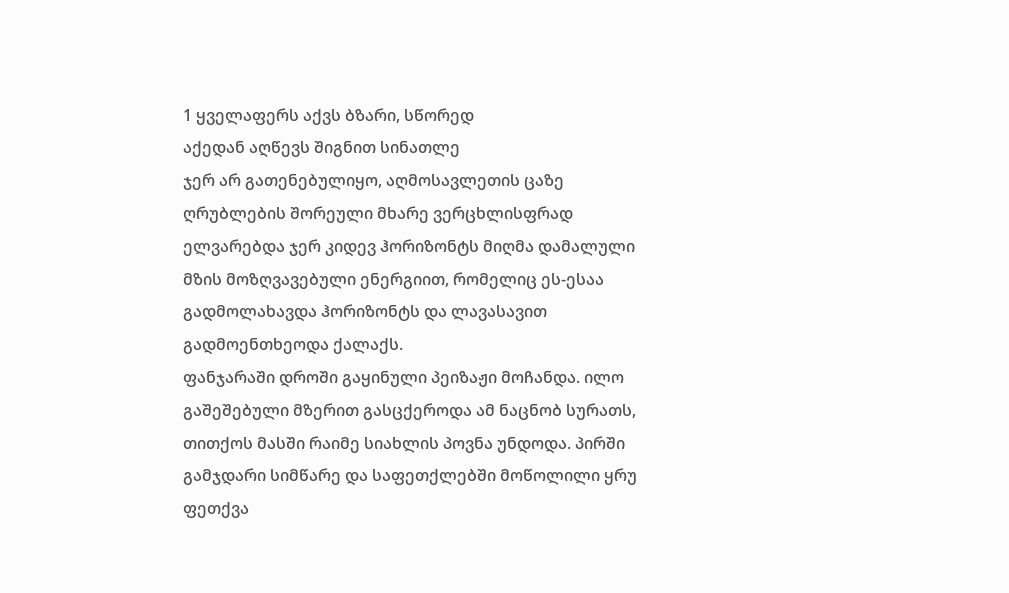1 ყველაფერს აქვს ბზარი, სწორედ
აქედან აღწევს შიგნით სინათლე
ჯერ არ გათენებულიყო, აღმოსავლეთის ცაზე ღრუბლების შორეული მხარე ვერცხლისფრად ელვარებდა ჯერ კიდევ ჰორიზონტს მიღმა დამალული მზის მოზღვავებული ენერგიით, რომელიც ეს-ესაა გადმოლახავდა ჰორიზონტს და ლავასავით გადმოენთხეოდა ქალაქს.
ფანჯარაში დროში გაყინული პეიზაჟი მოჩანდა. ილო გაშეშებული მზერით გასცქეროდა ამ ნაცნობ სურათს, თითქოს მასში რაიმე სიახლის პოვნა უნდოდა. პირში გამჯდარი სიმწარე და საფეთქლებში მოწოლილი ყრუ ფეთქვა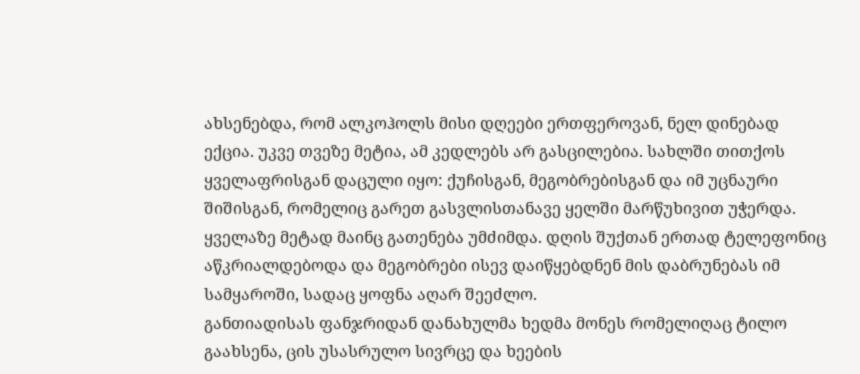ახსენებდა, რომ ალკოჰოლს მისი დღეები ერთფეროვან, ნელ დინებად ექცია. უკვე თვეზე მეტია, ამ კედლებს არ გასცილებია. სახლში თითქოს ყველაფრისგან დაცული იყო: ქუჩისგან, მეგობრებისგან და იმ უცნაური შიშისგან, რომელიც გარეთ გასვლისთანავე ყელში მარწუხივით უჭერდა. ყველაზე მეტად მაინც გათენება უმძიმდა. დღის შუქთან ერთად ტელეფონიც აწკრიალდებოდა და მეგობრები ისევ დაიწყებდნენ მის დაბრუნებას იმ სამყაროში, სადაც ყოფნა აღარ შეეძლო.
განთიადისას ფანჯრიდან დანახულმა ხედმა მონეს რომელიღაც ტილო გაახსენა, ცის უსასრულო სივრცე და ხეების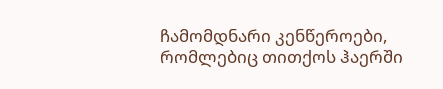ჩამომდნარი კენწეროები, რომლებიც თითქოს ჰაერში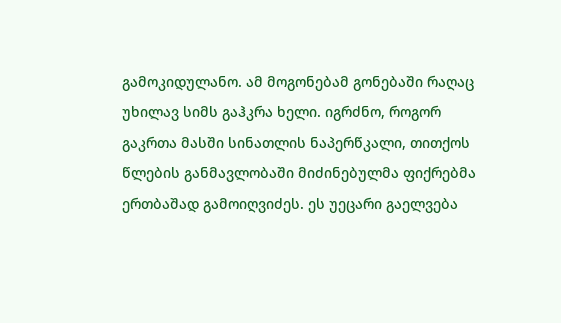გამოკიდულანო. ამ მოგონებამ გონებაში რაღაც უხილავ სიმს გაჰკრა ხელი. იგრძნო, როგორ გაკრთა მასში სინათლის ნაპერწკალი, თითქოს წლების განმავლობაში მიძინებულმა ფიქრებმა ერთბაშად გამოიღვიძეს. ეს უეცარი გაელვება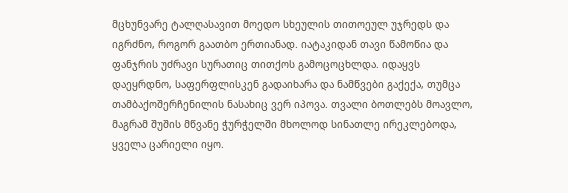მცხუნვარე ტალღასავით მოედო სხეულის თითოეულ უჯრედს და იგრძნო, როგორ გაათბო ერთიანად. იატაკიდან თავი წამოწია და ფანჯრის უძრავი სურათიც თითქოს გამოცოცხლდა. იდაყვს დაეყრდნო, საფერფლისკენ გადაიხარა და ნამწვები გაქექა, თუმცა თამბაქოშერჩენილის ნასახიც ვერ იპოვა. თვალი ბოთლებს მოავლო, მაგრამ შუშის მწვანე ჭურჭელში მხოლოდ სინათლე ირეკლებოდა, ყველა ცარიელი იყო.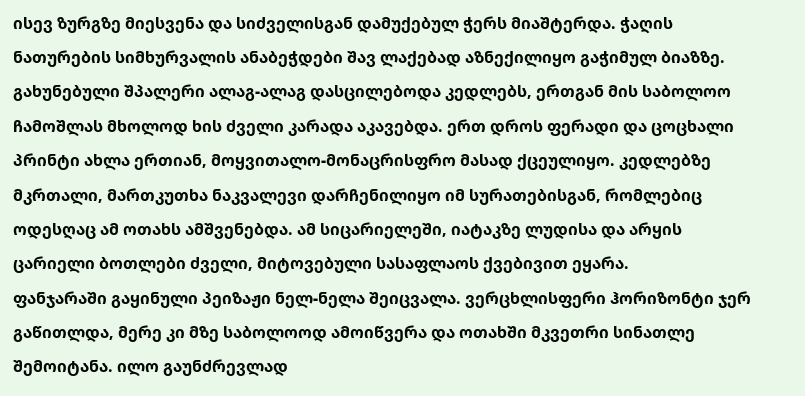ისევ ზურგზე მიესვენა და სიძველისგან დამუქებულ ჭერს მიაშტერდა. ჭაღის ნათურების სიმხურვალის ანაბეჭდები შავ ლაქებად აზნექილიყო გაჭიმულ ბიაზზე. გახუნებული შპალერი ალაგ-ალაგ დასცილებოდა კედლებს, ერთგან მის საბოლოო ჩამოშლას მხოლოდ ხის ძველი კარადა აკავებდა. ერთ დროს ფერადი და ცოცხალი პრინტი ახლა ერთიან, მოყვითალო-მონაცრისფრო მასად ქცეულიყო. კედლებზე მკრთალი, მართკუთხა ნაკვალევი დარჩენილიყო იმ სურათებისგან, რომლებიც ოდესღაც ამ ოთახს ამშვენებდა. ამ სიცარიელეში, იატაკზე ლუდისა და არყის ცარიელი ბოთლები ძველი, მიტოვებული სასაფლაოს ქვებივით ეყარა.
ფანჯარაში გაყინული პეიზაჟი ნელ-ნელა შეიცვალა. ვერცხლისფერი ჰორიზონტი ჯერ გაწითლდა, მერე კი მზე საბოლოოდ ამოიწვერა და ოთახში მკვეთრი სინათლე შემოიტანა. ილო გაუნძრევლად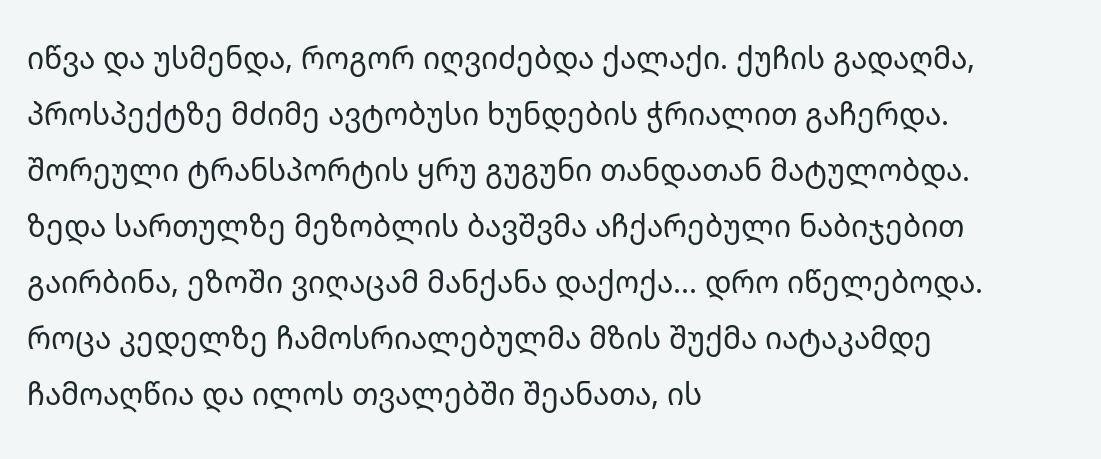იწვა და უსმენდა, როგორ იღვიძებდა ქალაქი. ქუჩის გადაღმა, პროსპექტზე მძიმე ავტობუსი ხუნდების ჭრიალით გაჩერდა. შორეული ტრანსპორტის ყრუ გუგუნი თანდათან მატულობდა. ზედა სართულზე მეზობლის ბავშვმა აჩქარებული ნაბიჯებით გაირბინა, ეზოში ვიღაცამ მანქანა დაქოქა... დრო იწელებოდა. როცა კედელზე ჩამოსრიალებულმა მზის შუქმა იატაკამდე ჩამოაღწია და ილოს თვალებში შეანათა, ის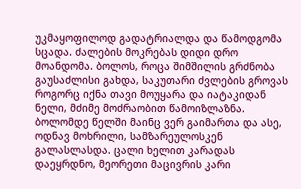უკმაყოფილოდ გადატრიალდა და წამოდგომა სცადა. ძალების მოკრებას დიდი დრო მოანდომა. ბოლოს, როცა შიმშილის გრძნობა გაუსაძლისი გახდა, საკუთარი ძვლების გროვას როგორც იქნა თავი მოუყარა და იატაკიდან ნელი, მძიმე მოძრაობით წამოიზლაზნა. ბოლომდე წელში მაინც ვერ გაიმართა და ასე, ოდნავ მოხრილი, სამზარეულოსკენ გალასლასდა. ცალი ხელით კარადას დაეყრდნო, მეორეთი მაცივრის კარი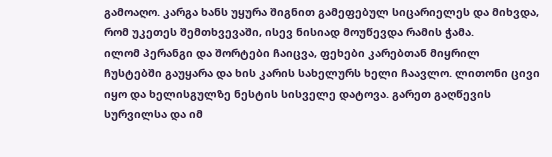გამოაღო. კარგა ხანს უყურა შიგნით გამეფებულ სიცარიელეს და მიხვდა, რომ უკეთეს შემთხვევაში, ისევ ნისიად მოუწევდა რამის ჭამა.
ილომ პერანგი და შორტები ჩაიცვა, ფეხები კარებთან მიყრილ ჩუსტებში გაუყარა და ხის კარის სახელურს ხელი ჩაავლო. ლითონი ცივი იყო და ხელისგულზე ნესტის სისველე დატოვა. გარეთ გაღწევის სურვილსა და იმ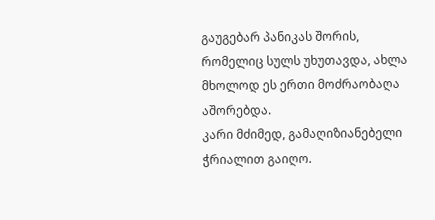გაუგებარ პანიკას შორის, რომელიც სულს უხუთავდა, ახლა მხოლოდ ეს ერთი მოძრაობაღა აშორებდა.
კარი მძიმედ, გამაღიზიანებელი ჭრიალით გაიღო.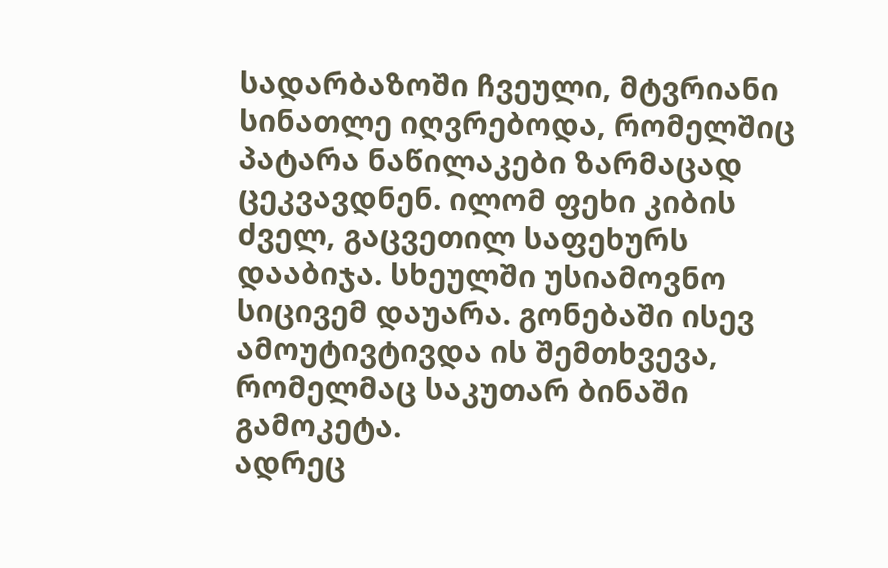სადარბაზოში ჩვეული, მტვრიანი სინათლე იღვრებოდა, რომელშიც პატარა ნაწილაკები ზარმაცად ცეკვავდნენ. ილომ ფეხი კიბის ძველ, გაცვეთილ საფეხურს დააბიჯა. სხეულში უსიამოვნო სიცივემ დაუარა. გონებაში ისევ ამოუტივტივდა ის შემთხვევა, რომელმაც საკუთარ ბინაში გამოკეტა.
ადრეც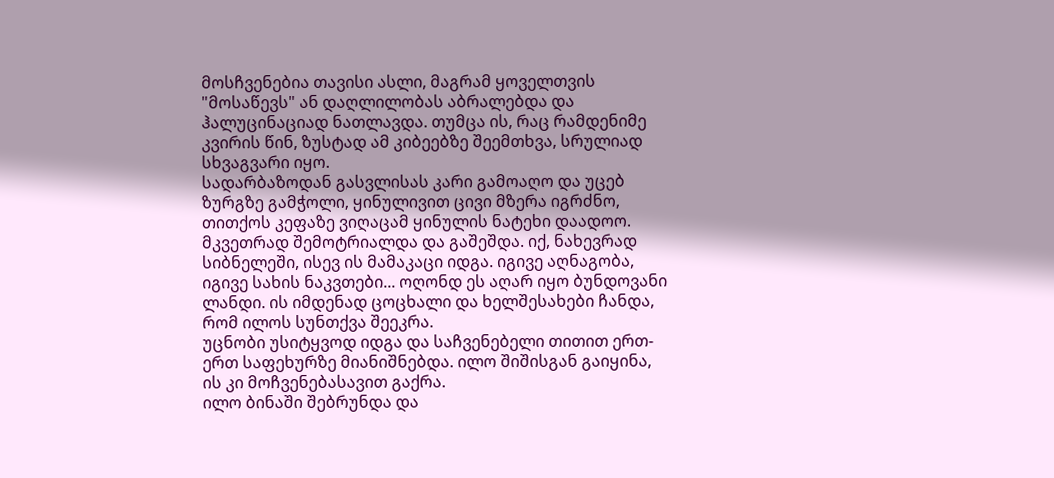მოსჩვენებია თავისი ასლი, მაგრამ ყოველთვის "მოსაწევს" ან დაღლილობას აბრალებდა და ჰალუცინაციად ნათლავდა. თუმცა ის, რაც რამდენიმე კვირის წინ, ზუსტად ამ კიბეებზე შეემთხვა, სრულიად სხვაგვარი იყო.
სადარბაზოდან გასვლისას კარი გამოაღო და უცებ ზურგზე გამჭოლი, ყინულივით ცივი მზერა იგრძნო, თითქოს კეფაზე ვიღაცამ ყინულის ნატეხი დაადოო. მკვეთრად შემოტრიალდა და გაშეშდა. იქ, ნახევრად სიბნელეში, ისევ ის მამაკაცი იდგა. იგივე აღნაგობა, იგივე სახის ნაკვთები... ოღონდ ეს აღარ იყო ბუნდოვანი ლანდი. ის იმდენად ცოცხალი და ხელშესახები ჩანდა, რომ ილოს სუნთქვა შეეკრა.
უცნობი უსიტყვოდ იდგა და საჩვენებელი თითით ერთ-ერთ საფეხურზე მიანიშნებდა. ილო შიშისგან გაიყინა, ის კი მოჩვენებასავით გაქრა.
ილო ბინაში შებრუნდა და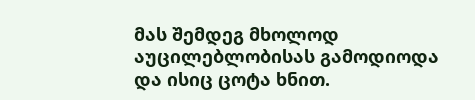მას შემდეგ მხოლოდ აუცილებლობისას გამოდიოდა და ისიც ცოტა ხნით.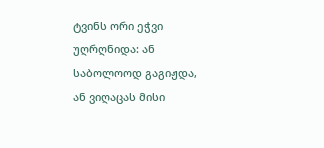ტვინს ორი ეჭვი უღრღნიდა: ან საბოლოოდ გაგიჟდა, ან ვიღაცას მისი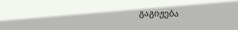გაგიჟება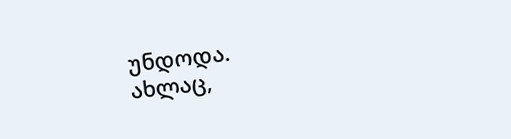უნდოდა.
ახლაც,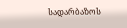სადარბაზოს